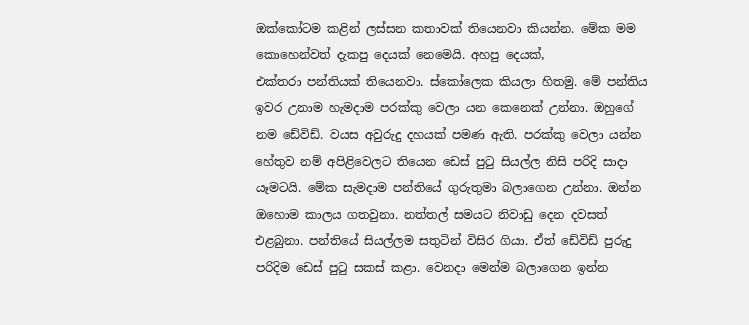ඔක්කෝටම කළින් ලස්සන කතාවක් තියෙනවා කියන්න. මේක මම කොහෙන්වත් දැකපු දෙයක් නෙමෙයි. අහපු දෙයක්,
එක්තරා පන්තියක් තියෙනවා. ස්කෝලෙක කියලා හිතමු. මේ පන්තිය ඉවර උනාම හැමදාම පරක්කු වෙලා යන කෙනෙක් උන්නා. ඔහුගේ නම ඩේවිඩ්. වයස අවුරුදු දහයක් පමණ ඇති. පරක්කු වෙලා යන්න හේතුව නම් අපිළිවෙලට තියෙන ඩෙස් පුටු සියල්ල නිසි පරිදි සාදා යෑමටයි. මේක සැමදාම පන්තියේ ගුරුතුමා බලාගෙන උන්නා. ඔන්න ඔහොම කාලය ගතවුනා. නත්තල් සමයට නිවාඩු දෙන දවසත් එළබුනා. පන්තියේ සියල්ලම සතුටින් විසිර ගියා. ඒත් ඩේවිඩ් පුරුදු පරිදිම ඩෙස් පුටු සකස් කළා. වෙනදා මෙන්ම බලාගෙන ඉන්න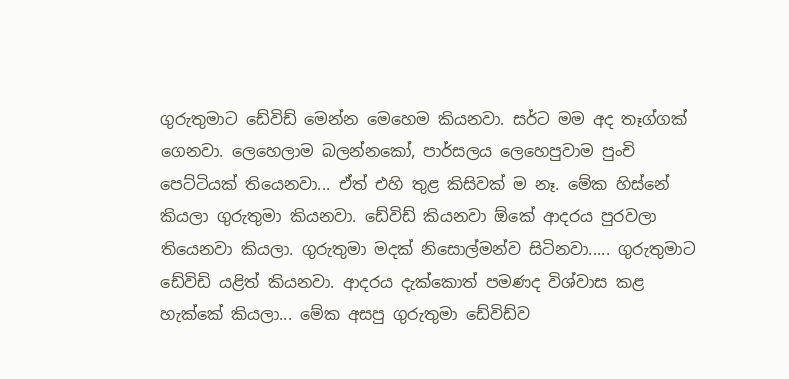ගුරුතුමාට ඩේවිඩ් මෙන්න මෙහෙම කියනවා. සර්ට මම අද තෑග්ගක් ගෙනවා. ලෙහෙලාම බලන්නකෝ, පාර්සලය ලෙහෙපුවාම පුංචි පෙට්ටියක් තියෙනවා... ඒත් එහි තුළ කිසිවක් ම නෑ. මේක හිස්නේ කියලා ගුරුතුමා කියනවා. ඩේවිඩ් කියනවා ඕකේ ආදරය පුරවලා තියෙනවා කියලා. ගුරුතුමා මදක් නිසොල්මන්ව සිටිනවා..... ගුරුතුමාට ඩේවිඩි යළිත් කියනවා. ආදරය දැක්කොත් පමණද විශ්වාස කළ හැක්කේ කියලා... මේක අසපු ගුරුතුමා ඩේවිඩ්ව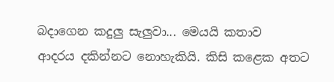බදාගෙන කදුලු සැලුවා... මෙයයි කතාව
ආදරය දකින්නට නොහැකියි. කිසි කළෙක අතට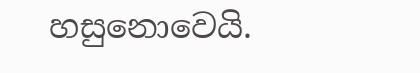හසුනොවෙයි.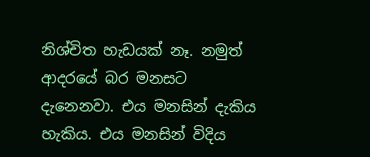නිශ්චිත හැඩයක් නෑ. නමුත් ආදරයේ බර මනසට දැනෙනවා. එය මනසින් දැකිය හැකිය. එය මනසින් විදිය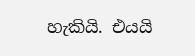හැකියි. එයයි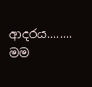ආදරය........ මම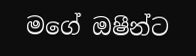මගේ ඔෂීන්ට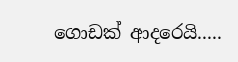ගොඩක් ආදරෙයි.....